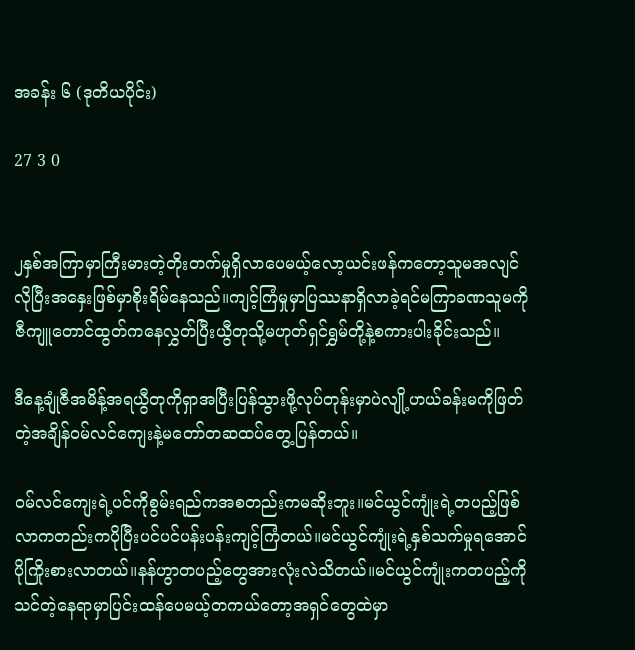အခန်း ၆ (ဒုတိယပိုင်း)

27 3 0


၂နှစ်အကြာမှာကြီးမားတဲ့တိုးတက်မှုရှိလာပေမယ့်လော့ယင်းဖန်ကတော့သူမအလျင်လိုပြီးအနှေးဖြစ်မှာစိုးရိမ်နေသည်။ကျင့်ကြံမှုမှာပြဿနာရှိလာခဲ့ရင်မကြာခဏသူမကိုဇီကျူတောင်ထွတ်ကနေလွှတ်ပြီးယွီတုသို့မဟုတ်ရှင်ရွှမ်တို့နဲ့စကားပါးခိုင်းသည်။

ဒီနေ့ချုံဇီအမိန့်အရယွီတုကိုရှာအပြီးပြန်သွားဖို့လုပ်တုန်းမှာပဲလျို့ဟယ်ခန်းမကိုဖြတ်တဲ့အချိန်ဝမ်လင်ကျေးနဲ့မတော်တဆထပ်တွေ့ပြန်တယ်။

ဝမ်လင်ကျေးရဲ့ပင်ကိုစွမ်းရည်ကအစတည်းကမဆိုးဘူး။မင်ယွင်ကျုံးရဲ့တပည့်ဖြစ်လာကတည်းကပိုပြီးပင်ပင်ပန်းပန်းကျင့်ကြံတယ်။မင်ယွင်ကျုံးရဲ့နှစ်သက်မှုရအောင်ပိုကြိုးစားလာတယ်။နန်ဟွာတပည့်တွေအားလုံးလဲသိတယ်။မင်ယွင်ကျုံးကတပည့်ကိုသင်တဲ့နေရာမှာပြင်းထန်ပေမယ့်တကယ်တော့အရှင်တွေထဲမှာ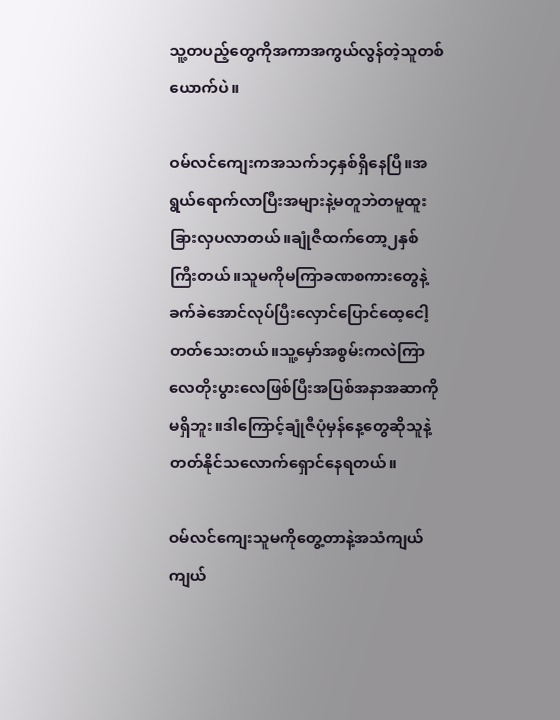သူ့တပည့်တွေကိုအကာအကွယ်လွန်တဲ့သူတစ်ယောက်ပဲ။

ဝမ်လင်ကျေးကအသက်၁၄နှစ်ရှိနေပြီ။အရွယ်ရောက်လာပြီးအများနဲ့မတူဘဲတမူထူးခြားလှပလာတယ်။ချုံဇီထက်တော့၂နှစ်ကြီးတယ်။သူမကိုမကြာခဏစကားတွေနဲ့ခက်ခဲအောင်လုပ်ပြီးလှောင်ပြောင်ထေ့ငေါ့တတ်သေးတယ်။သူ့မှော်အစွမ်းကလဲကြာလေတိုးပွားလေဖြစ်ပြီးအပြစ်အနာအဆာကိုမရှိဘူး။ဒါကြောင့်ချုံဇီပုံမှန်နေ့တွေဆိုသူနဲ့တတ်နိုင်သလောက်ရှောင်နေရတယ်။

ဝမ်လင်ကျေးသူမကိုတွေ့တာနဲ့အသံကျယ်ကျယ်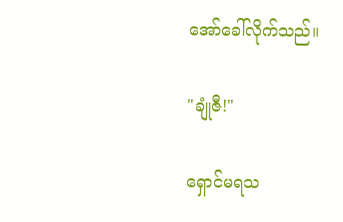အော်ခေါ်လိုက်သည်။

"ချုံဇီ!"

ရှောင်မရသ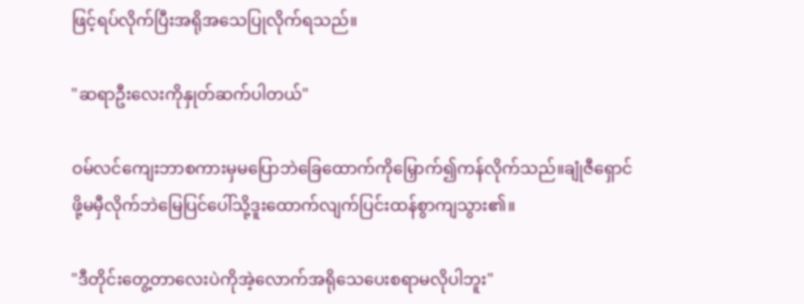ဖြင့်ရပ်လိုက်ပြီးအရိုအသေပြုလိုက်ရသည်။

"ဆရာဦးလေးကိုနှုတ်ဆက်ပါတယ်"

ဝမ်လင်ကျေးဘာစကားမှမပြောဘဲခြေထောက်ကိုမြှောက်၍ကန်လိုက်သည်။ချုံဇီရှောင်ဖို့မမှီလိုက်ဘဲမြေပြင်ပေါ်သို့ဒူးထောက်လျက်ပြင်းထန်စွာကျသွား၏။

"ဒီတိုင်းတွေ့တာလေးပဲကိုအဲ့လောက်အရိုသေပေးစရာမလိုပါဘူး"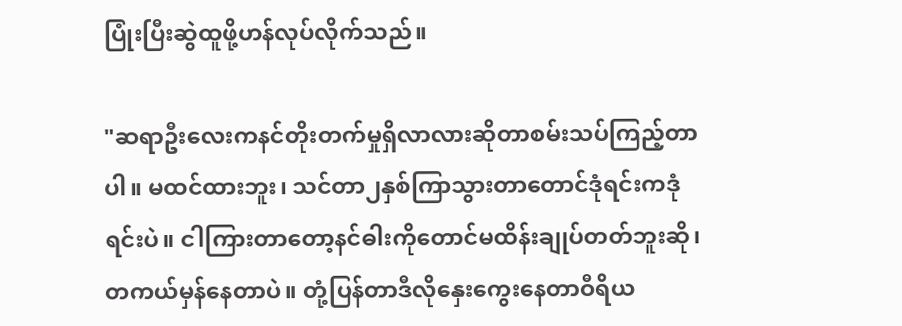ပြုံးပြီးဆွဲထူဖို့ဟန်လုပ်လိုက်သည်။

"ဆရာဦးလေးကနင်တိုးတက်မှုရှိလာလားဆိုတာစမ်းသပ်ကြည့်တာပါ။ မထင်ထားဘူး၊ သင်တာ၂နှစ်ကြာသွားတာတောင်ဒုံရင်းကဒုံရင်းပဲ။ ငါကြားတာတော့နင်ဓါးကိုတောင်မထိန်းချုပ်တတ်ဘူးဆို၊ တကယ်မှန်နေတာပဲ။ တုံ့ပြန်တာဒီလိုနှေးကွေးနေတာဝီရိယ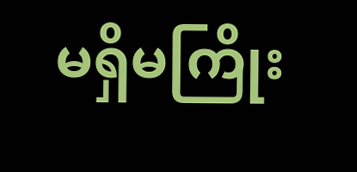မရှိမကြိုး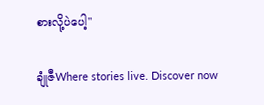စားလို့ပဲပေါ့"

ချုံဇီWhere stories live. Discover now